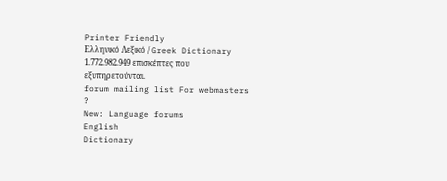Printer Friendly
Ελληνικό Λεξικό / Greek Dictionary
1.772.982.949 επισκέπτες που εξυπηρετούνται.
forum mailing list For webmasters
?
New: Language forums
English
Dictionary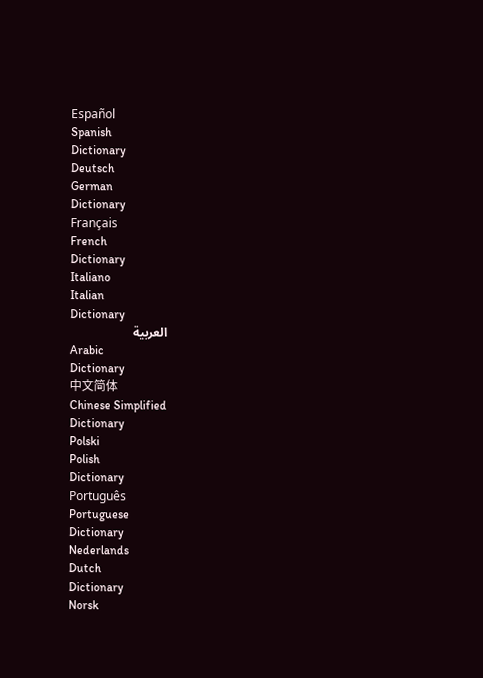Español
Spanish
Dictionary
Deutsch
German
Dictionary
Français
French
Dictionary
Italiano
Italian
Dictionary
العربية
Arabic
Dictionary
中文简体
Chinese Simplified
Dictionary
Polski
Polish
Dictionary
Português
Portuguese
Dictionary
Nederlands
Dutch
Dictionary
Norsk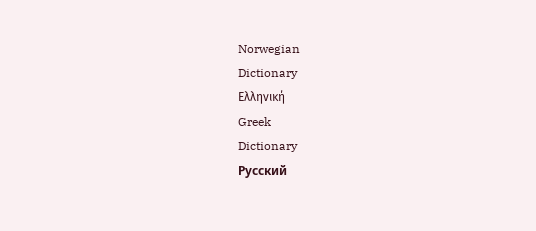Norwegian
Dictionary
Ελληνική
Greek
Dictionary
Русский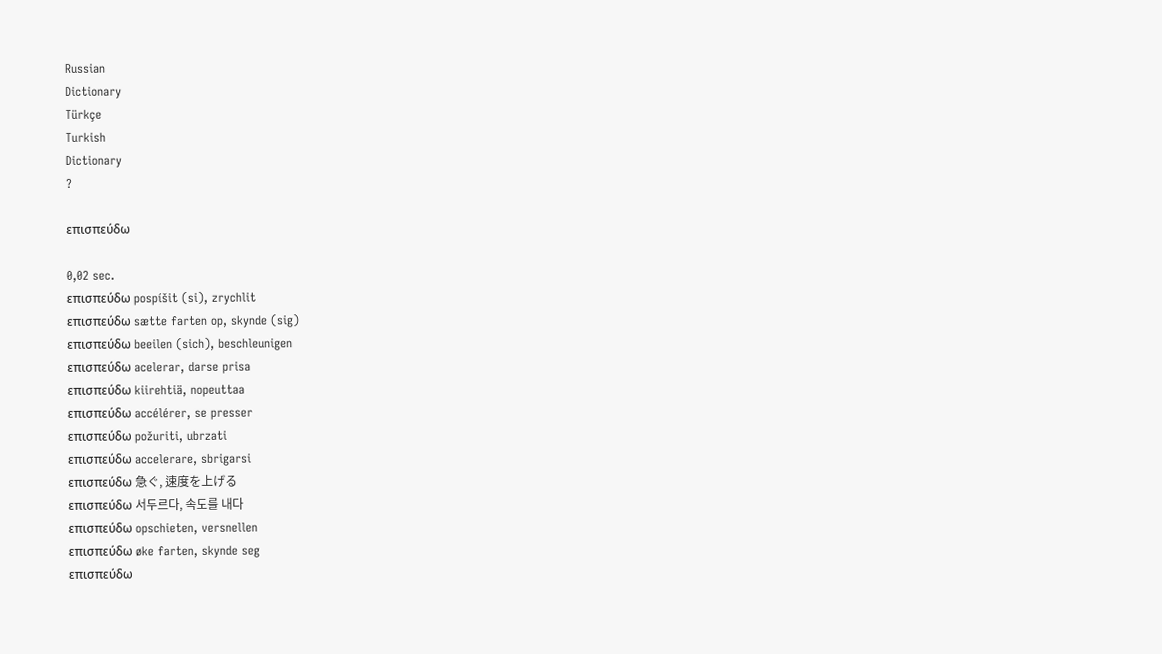Russian
Dictionary
Türkçe
Turkish
Dictionary
?

επισπεύδω

0,02 sec.
επισπεύδω pospíšit (si), zrychlit
επισπεύδω sætte farten op, skynde (sig)
επισπεύδω beeilen (sich), beschleunigen
επισπεύδω acelerar, darse prisa
επισπεύδω kiirehtiä, nopeuttaa
επισπεύδω accélérer, se presser
επισπεύδω požuriti, ubrzati
επισπεύδω accelerare, sbrigarsi
επισπεύδω 急ぐ, 速度を上げる
επισπεύδω 서두르다, 속도를 내다
επισπεύδω opschieten, versnellen
επισπεύδω øke farten, skynde seg
επισπεύδω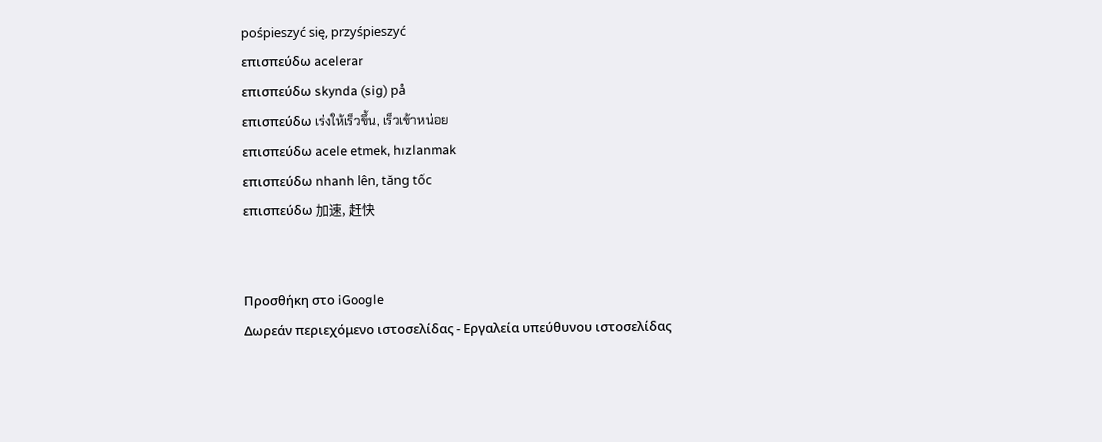pośpieszyć się, przyśpieszyć
επισπεύδω acelerar
επισπεύδω skynda (sig) på
επισπεύδω เร่งให้เร็วขึ้น, เร็วเข้าหน่อย
επισπεύδω acele etmek, hızlanmak
επισπεύδω nhanh lên, tăng tốc
επισπεύδω 加速, 赶快


Προσθήκη στο iGoogle
Δωρεάν περιεχόμενο ιστοσελίδας - Εργαλεία υπεύθυνου ιστοσελίδας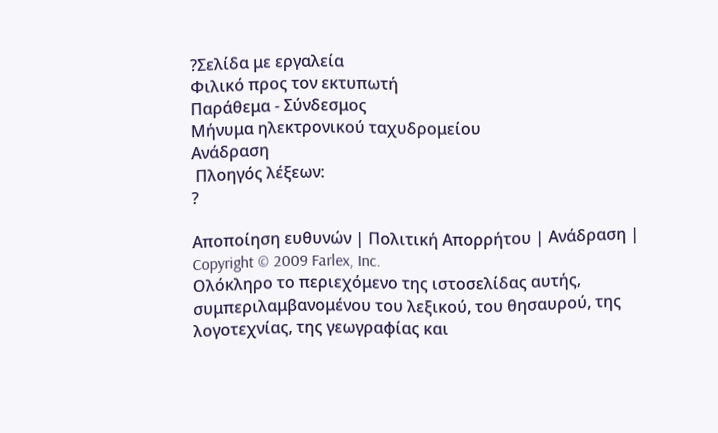?Σελίδα με εργαλεία
Φιλικό προς τον εκτυπωτή
Παράθεμα - Σύνδεσμος
Μήνυμα ηλεκτρονικού ταχυδρομείου
Ανάδραση
 Πλοηγός λέξεων:
?

Αποποίηση ευθυνών | Πολιτική Απορρήτου | Ανάδραση | Copyright © 2009 Farlex, Inc.
Ολόκληρο το περιεχόμενο της ιστοσελίδας αυτής, συμπεριλαμβανομένου του λεξικού, του θησαυρού, της λογοτεχνίας, της γεωγραφίας και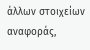άλλων στοιχείων αναφοράς,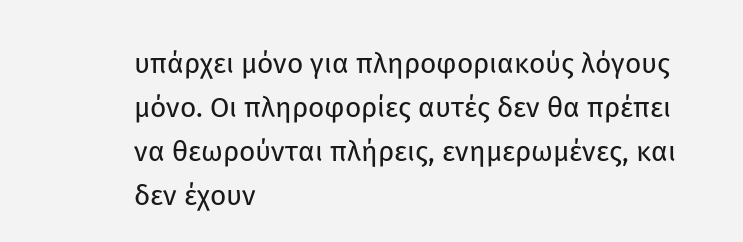υπάρχει μόνο για πληροφοριακούς λόγους μόνο. Οι πληροφορίες αυτές δεν θα πρέπει να θεωρούνται πλήρεις, ενημερωμένες, και δεν έχουν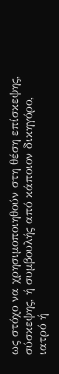ως στόχο να χρησιμοποιηθούν στη θέση επίσκεψης, σύσκεψης, ή συμβουλής από κάποιον δικηγόρο, ιατρό ή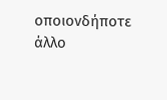οποιονδήποτε άλλο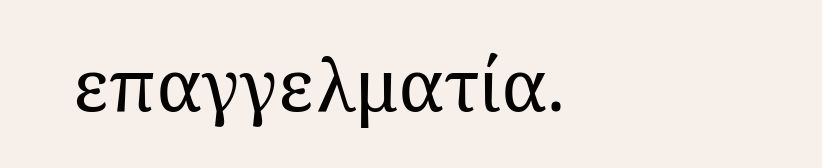επαγγελματία.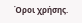Όροι χρήσης.